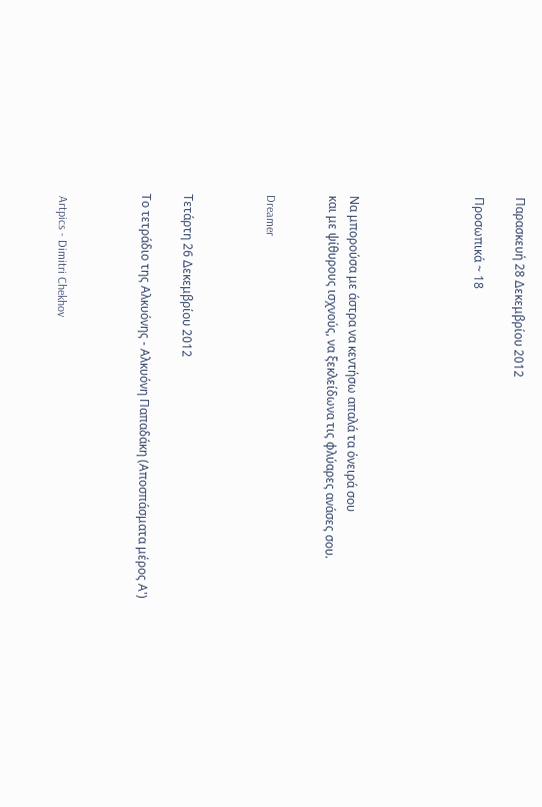Παρασκευή 28 Δεκεμβρίου 2012

Προσωπικά ~ 18





Να μπορούσα με άστρα να κεντήσω απαλά τα όνειρά σου
και με ψίθυρους ισχνούς, να ξεκλείδωνα τις φλύαρες ανάσες σου.


Dreamer



Τετάρτη 26 Δεκεμβρίου 2012

Το τετράδιο της Αλκυόνης - Αλκυόνη Παπαδάκη (Αποσπάσματα μέρος Α')



 Artpics - Dimitri Chekhov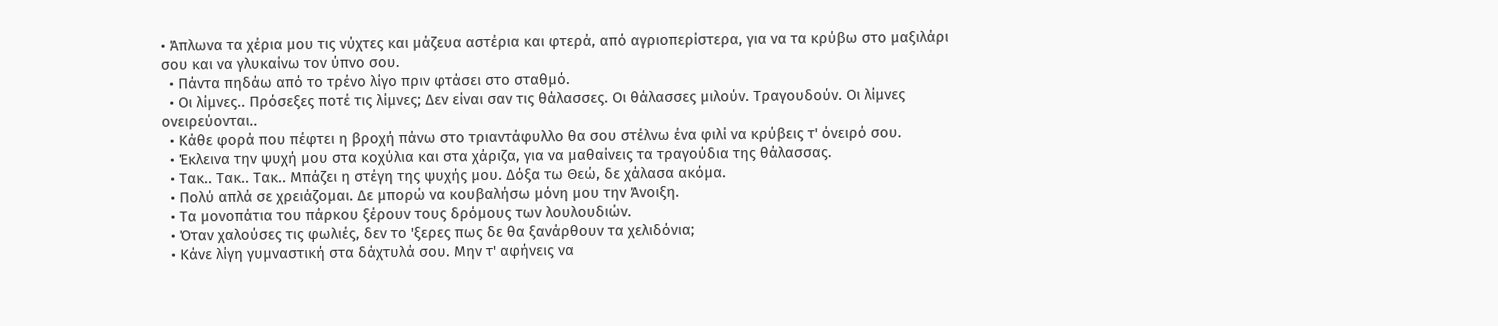• Άπλωνα τα χέρια μου τις νύχτες και μάζευα αστέρια και φτερά, από αγριοπερίστερα, για να τα κρύβω στο μαξιλάρι σου και να γλυκαίνω τον ύπνο σου.
  • Πάντα πηδάω από το τρένο λίγο πριν φτάσει στο σταθμό.
  • Οι λίμνες.. Πρόσεξες ποτέ τις λίμνες; Δεν είναι σαν τις θάλασσες. Οι θάλασσες μιλούν. Τραγουδούν. Οι λίμνες ονειρεύονται..
  • Κάθε φορά που πέφτει η βροχή πάνω στο τριαντάφυλλο θα σου στέλνω ένα φιλί να κρύβεις τ' όνειρό σου.
  • Έκλεινα την ψυχή μου στα κοχύλια και στα χάριζα, για να μαθαίνεις τα τραγούδια της θάλασσας.
  • Τακ.. Τακ.. Τακ.. Μπάζει η στέγη της ψυχής μου. Δόξα τω Θεώ, δε χάλασα ακόμα.
  • Πολύ απλά σε χρειάζομαι. Δε μπορώ να κουβαλήσω μόνη μου την Άνοιξη.
  • Τα μονοπάτια του πάρκου ξέρουν τους δρόμους των λουλουδιών.
  • Όταν χαλούσες τις φωλιές, δεν το 'ξερες πως δε θα ξανάρθουν τα χελιδόνια;
  • Κάνε λίγη γυμναστική στα δάχτυλά σου. Μην τ' αφήνεις να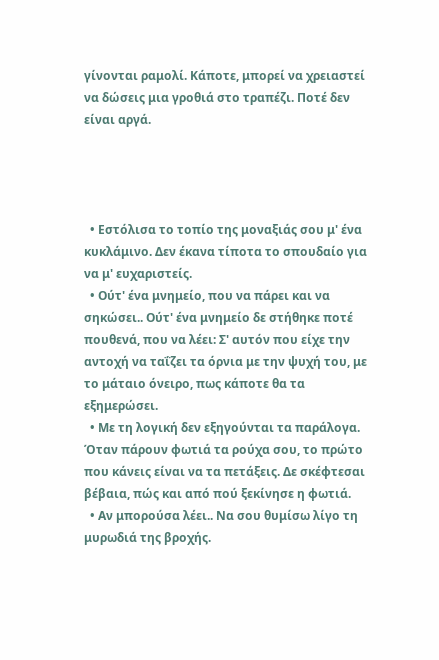γίνονται ραμολί. Κάποτε, μπορεί να χρειαστεί να δώσεις μια γροθιά στο τραπέζι. Ποτέ δεν είναι αργά.




  • Εστόλισα το τοπίο της μοναξιάς σου μ' ένα κυκλάμινο. Δεν έκανα τίποτα το σπουδαίο για να μ' ευχαριστείς.
  • Ούτ' ένα μνημείο, που να πάρει και να σηκώσει.. Ούτ' ένα μνημείο δε στήθηκε ποτέ πουθενά, που να λέει: Σ' αυτόν που είχε την αντοχή να ταΐζει τα όρνια με την ψυχή του, με το μάταιο όνειρο, πως κάποτε θα τα εξημερώσει.
  • Με τη λογική δεν εξηγούνται τα παράλογα. Όταν πάρουν φωτιά τα ρούχα σου, το πρώτο που κάνεις είναι να τα πετάξεις. Δε σκέφτεσαι βέβαια, πώς και από πού ξεκίνησε η φωτιά.
  • Αν μπορούσα λέει.. Να σου θυμίσω λίγο τη μυρωδιά της βροχής.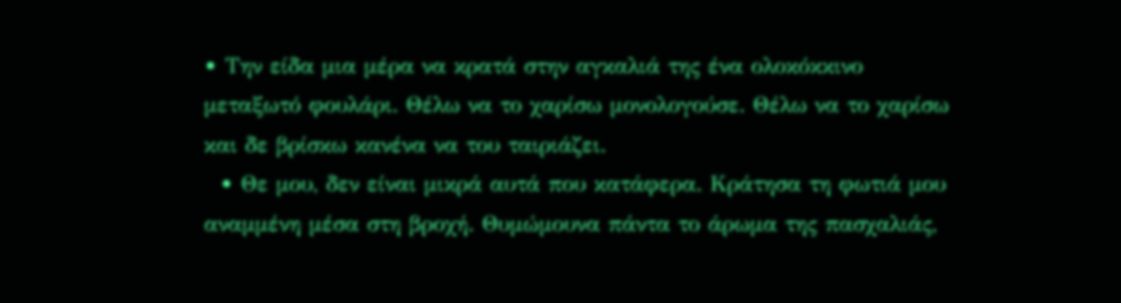• Την είδα μια μέρα να κρατά στην αγκαλιά της ένα ολοκόκκινο μεταξωτό φουλάρι. Θέλω να το χαρίσω μονολογούσε. Θέλω να το χαρίσω και δε βρίσκω κανένα να του ταιριάζει.
  • Θε μου, δεν είναι μικρά αυτά που κατάφερα. Κράτησα τη φωτιά μου αναμμένη μέσα στη βροχή. Θυμώμουνα πάντα το άρωμα της πασχαλιάς,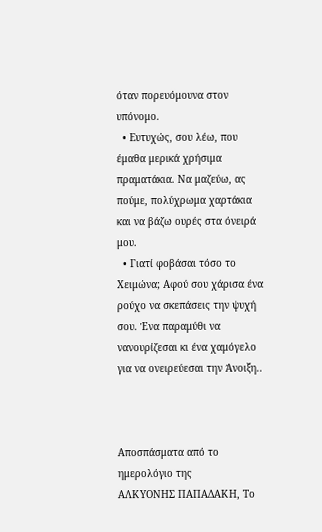όταν πορευόμουνα στον υπόνομο.
  • Ευτυχώς, σου λέω, που έμαθα μερικά χρήσιμα πραματάκια. Να μαζεύω, ας πούμε, πολύχρωμα χαρτάκια και να βάζω ουρές στα όνειρά μου.
  • Γιατί φοβάσαι τόσο το Χειμώνα; Αφού σου χάρισα ένα ρούχο να σκεπάσεις την ψυχή σου. Ένα παραμύθι να νανουρίζεσαι κι ένα χαμόγελο για να ονειρεύεσαι την Άνοιξη..



Αποσπάσματα από το ημερολόγιο της
ΑΛΚΥΟΝΗΣ ΠΑΠΑΔΑΚΗ, Το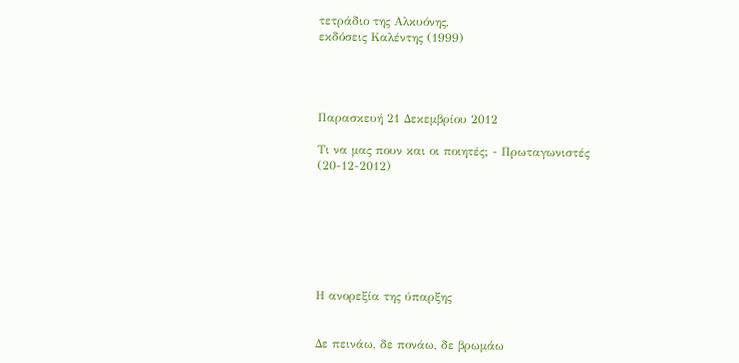τετράδιο της Αλκυόνης,
εκδόσεις Καλέντης (1999)




Παρασκευή 21 Δεκεμβρίου 2012

Τι να μας πουν και οι ποιητές; - Πρωταγωνιστές (20-12-2012)







Η ανορεξία της ύπαρξης


Δε πεινάω, δε πονάω, δε βρωμάω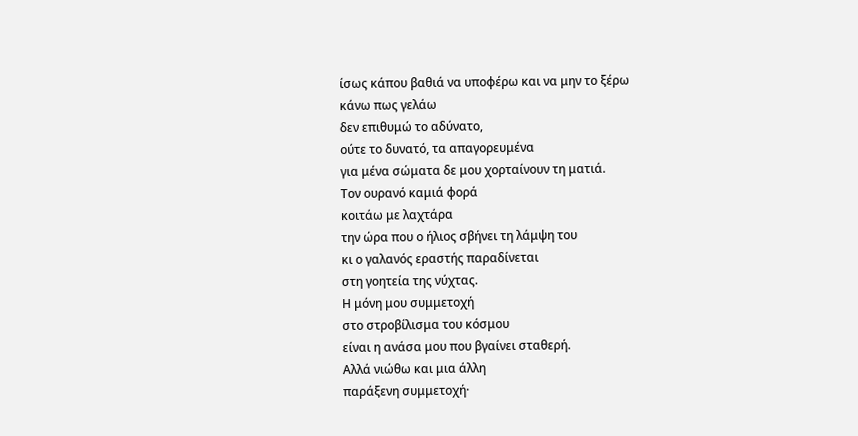ίσως κάπου βαθιά να υποφέρω και να μην το ξέρω
κάνω πως γελάω
δεν επιθυμώ το αδύνατο,
ούτε το δυνατό, τα απαγορευμένα
για μένα σώματα δε μου χορταίνουν τη ματιά.
Τον ουρανό καμιά φορά
κοιτάω με λαχτάρα
την ώρα που ο ήλιος σβήνει τη λάμψη του
κι ο γαλανός εραστής παραδίνεται
στη γοητεία της νύχτας.
Η μόνη μου συμμετοχή
στο στροβίλισμα του κόσμου
είναι η ανάσα μου που βγαίνει σταθερή.
Αλλά νιώθω και μια άλλη
παράξενη συμμετοχή·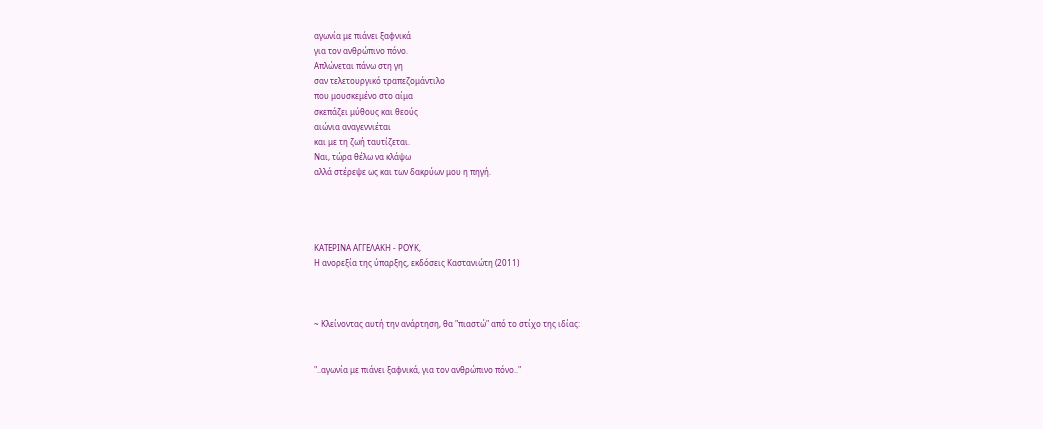αγωνία με πιάνει ξαφνικά
για τον ανθρώπινο πόνο.
Απλώνεται πάνω στη γη
σαν τελετουργικό τραπεζομάντιλο
που μουσκεμένο στο αίμα
σκεπάζει μύθους και θεούς
αιώνια αναγεννιέται
και με τη ζωή ταυτίζεται.
Ναι, τώρα θέλω να κλάψω
αλλά στέρεψε ως και των δακρύων μου η πηγή.




ΚΑΤΕΡΙΝΑ ΑΓΓΕΛΑΚΗ - ΡΟΥΚ,
Η ανορεξία της ύπαρξης, εκδόσεις Καστανιώτη (2011)



~ Κλείνοντας αυτή την ανάρτηση, θα "πιαστώ" από το στίχο της ιδίας:


"..αγωνία με πιάνει ξαφνικά, για τον ανθρώπινο πόνο.."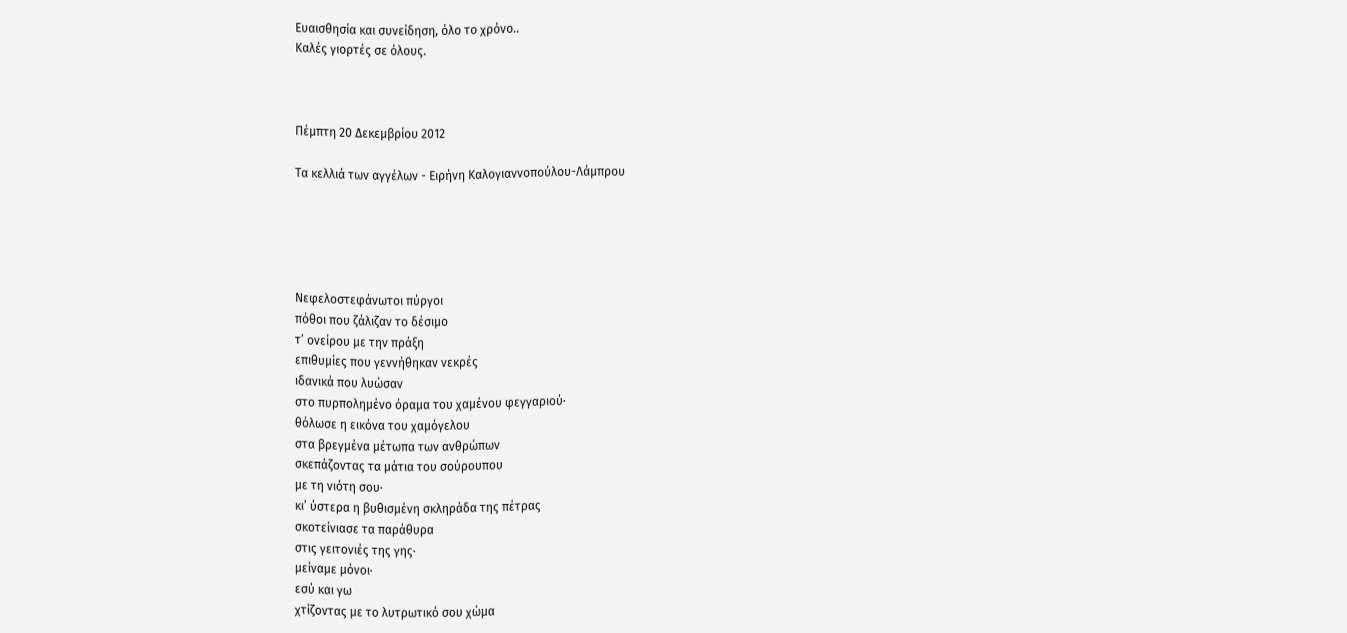Ευαισθησία και συνείδηση, όλο το χρόνο..
Καλές γιορτές σε όλους.



Πέμπτη 20 Δεκεμβρίου 2012

Τα κελλιά των αγγέλων - Ειρήνη Καλογιαννοπούλου-Λάμπρου





Νεφελοστεφάνωτοι πύργοι
πόθοι που ζάλιζαν το δέσιμο
τ’ ονείρου με την πράξη
επιθυμίες που γεννήθηκαν νεκρές
ιδανικά που λυώσαν
στο πυρπολημένο όραμα του χαμένου φεγγαριού·
θόλωσε η εικόνα του χαμόγελου
στα βρεγμένα μέτωπα των ανθρώπων
σκεπάζοντας τα μάτια του σούρουπου
με τη νιότη σου·
κι’ ύστερα η βυθισμένη σκληράδα της πέτρας
σκοτείνιασε τα παράθυρα
στις γειτονιές της γης·
μείναμε μόνοι·
εσύ και γω
χτίζοντας με το λυτρωτικό σου χώμα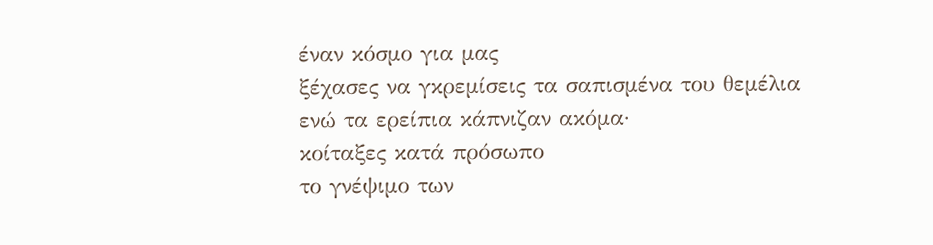έναν κόσμο για μας
ξέχασες να γκρεμίσεις τα σαπισμένα του θεμέλια
ενώ τα ερείπια κάπνιζαν ακόμα·
κοίταξες κατά πρόσωπο
το γνέψιμο των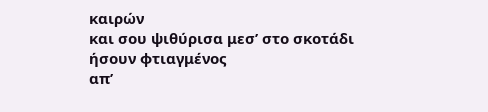καιρών
και σου ψιθύρισα μεσ’ στο σκοτάδι
ήσουν φτιαγμένος
απ’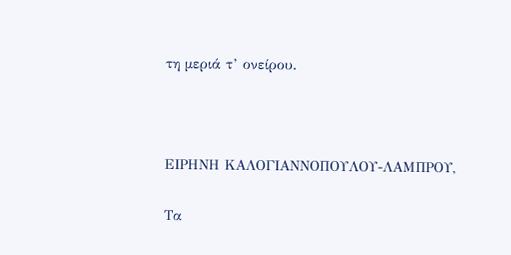τη μεριά τ’ ονείρου.



ΕΙΡΗΝΗ ΚΑΛΟΓΙΑΝΝΟΠΟΥΛΟΥ-ΛΑΜΠΡΟΥ,

Τα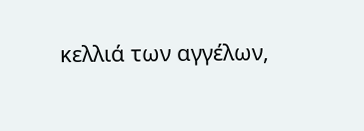κελλιά των αγγέλων,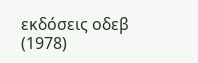εκδόσεις οδεβ (1978)